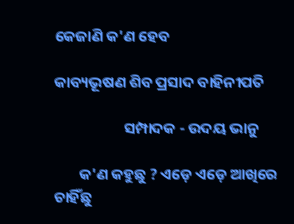କେଜାଣି କ'ଣ ହେବ

କାବ୍ୟଭୂଷଣ ଶିବ ପ୍ରସାଦ ବାହିନୀପତି

                    ସମ୍ପାଦକ - ଉଦୟ ଭାନୁ

       କ'ଣ କହୁଛୁ ? ଏଡ଼େ ଏଡ଼େ ଆଖିରେ ଚାହିଁଛୁ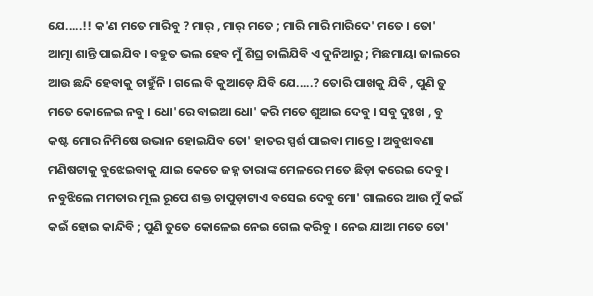ଯେ.....!! କ'ଣ ମତେ ମାରିବୁ ? ମାର୍‌ , ମାର୍‌ ମତେ ; ମାରି ମାରି ମାରିଦେ' ମତେ । ତୋ' ଆତ୍ମା ଶାନ୍ତି ପାଇଯିବ । ବହୁତ ଭଲ ହେବ ମୁଁ ଶିଘ୍ର ଚାଲିଯିବି ଏ ଦୁନିଆରୁ ; ମିଛମାୟା ଜାଲରେ ଆଉ ଛନ୍ଦି ହେବାକୁ ଚାହୁଁନି । ଗଲେ ବି କୁଆଡ଼େ ଯିବି ଯେ.....? ତୋରି ପାଖକୁ ଯିବି , ପୁଣି ତୁ ମତେ କୋଳେଇ ନବୁ । ଧୋ'ରେ ବାଇଆ ଧୋ' କରି ମତେ ଶୁଆଇ ଦେବୁ । ସବୁ ଦୁଃଖ , ବୁ କଷ୍ଟ ମୋର ନିମିଷେ ଉଭାନ ହୋଇଯିବ ତୋ' ହାତର ସ୍ପର୍ଶ ପାଇବା ମାତ୍ରେ । ଅବୁଝାବଣା ମଣିଷଟାକୁ ବୁଝେଇବାକୁ ଯାଇ କେତେ ଜହ୍ନ ତାରାଙ୍କ ମେଳରେ ମତେ ଛିଡ଼ା କରେଇ ଦେବୁ । ନବୁଝିଲେ ମମତାର ମୂଲ ରୂପେ ଶକ୍ତ ଚାପୁଡ଼ାଟାଏ ବସେଇ ଦେବୁ ମୋ' ଗାଲରେ ଆଉ ମୁଁ କଇଁ କଇଁ ହୋଇ କାନ୍ଦିବି ; ପୁଣି ତୁତେ କୋଳେଇ ନେଇ ଗେଲ କରିବୁ । ନେଇ ଯାଆ ମତେ ତୋ'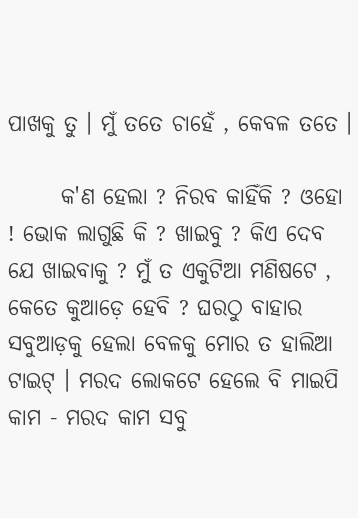ପାଖକୁ ତୁ । ମୁଁ ତତେ ଚାହେଁ , କେବଳ ତତେ ।

      କ'ଣ ହେଲା ? ନିରବ କାହିଁକି ? ଓହୋ ! ଭୋକ ଲାଗୁଛି କି ? ଖାଇବୁ ? କିଏ ଦେବ ଯେ ଖାଇବାକୁ ? ମୁଁ ତ ଏକୁଟିଆ ମଣିଷଟେ , କେତେ କୁଆଡ଼େ ହେବି ? ଘରଠୁ ବାହାର ସବୁଆଡ଼କୁ ହେଲା ବେଳକୁ ମୋର ତ ହାଲିଆ ଟାଇଟ୍‌ । ମରଦ ଲୋକଟେ ହେଲେ ବି ମାଇପି କାମ - ମରଦ କାମ ସବୁ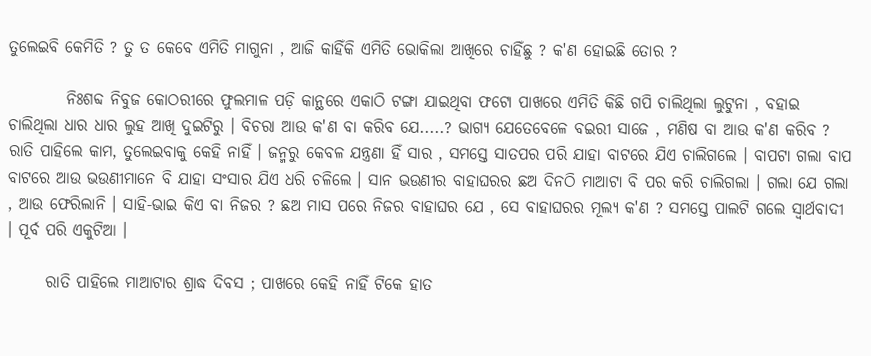ତୁଲେଇବି କେମିତି ? ତୁ ତ କେବେ ଏମିତି ମାଗୁନା , ଆଜି କାହିଁକି ଏମିତି ଭୋକିଲା ଆଖିରେ ଚାହିଁଛୁ ? କ'ଣ ହୋଇଛି ତୋର ?

         ନିଃଶବ୍ଦ ନିବୁଜ କୋଠରୀରେ ଫୁଲମାଳ ପଡ଼ି କାନ୍ଥରେ ଏକାଠି ଟଙ୍ଗା ଯାଇଥିବା ଫଟୋ ପାଖରେ ଏମିତି କିଛି ଗପି ଚାଲିଥିଲା ଲୁଟୁନା , ବହାଇ ଚାଲିଥିଲା ଧାର ଧାର ଲୁହ ଆଖି ଦୁଇଟିରୁ । ବିଚରା ଆଉ କ'ଣ ବା କରିବ ଯେ.....? ଭାଗ୍ଯ ଯେତେବେଳେ ବଇରୀ ସାଜେ , ମଣିଷ ବା ଆଉ କ'ଣ କରିବ ? ରାତି ପାହିଲେ କାମ, ତୁଲେଇବାକୁ କେହି ନାହିଁ । ଜନ୍ମରୁ କେବଳ ଯନ୍ତ୍ରଣା ହିଁ ସାର , ସମସ୍ତେ ସାତପର ପରି ଯାହା ବାଟରେ ଯିଏ ଚାଲିଗଲେ । ବାପଟା ଗଲା ବାପ ବାଟରେ ଆଉ ଭଉଣୀମାନେ ବି ଯାହା ସଂସାର ଯିଏ ଧରି ଚଳିଲେ । ସାନ ଭଉଣୀର ବାହାଘରର ଛଅ ଦିନଠି ମାଆଟା ବି ପର କରି ଚାଲିଗଲା । ଗଲା ଯେ ଗଲା , ଆଉ ଫେରିଲାନି । ସାହି-ଭାଇ କିଏ ବା ନିଜର ? ଛଅ ମାସ ପରେ ନିଜର ବାହାଘର ଯେ , ସେ ବାହାଘରର ମୂଲ୍ଯ କ'ଣ ? ସମସ୍ତେ ପାଲଟି ଗଲେ ସ୍ବାର୍ଥବାଦୀ । ପୂର୍ବ ପରି ଏକୁଟିଆ ।

      ରାତି ପାହିଲେ ମାଆଟାର ଶ୍ରାଦ୍ଧ ଦିବସ ; ପାଖରେ କେହି ନାହିଁ ଟିକେ ହାତ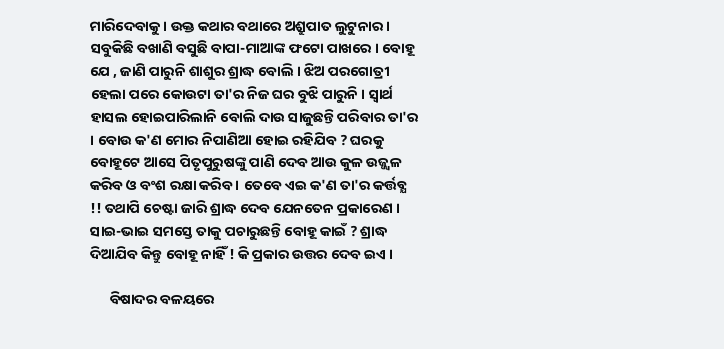ମାରିଦେବାକୁ । ଉକ୍ତ କଥାର ବଥାରେ ଅଶ୍ରୁପାତ ଲୁଟୁନାର । ସବୁକିଛି ବଖାଣି ବସୁଛି ବାପା-ମାଆଙ୍କ ଫଟୋ ପାଖରେ । ବୋହୂ ଯେ , ଜାଣି ପାରୁନି ଶାଶୁର ଶ୍ରାଦ୍ଧ ବୋଲି । ଝିଅ ପରଗୋତ୍ରୀ ହେଲା ପରେ କୋଉଟା ତା'ର ନିଜ ଘର ବୁଝି ପାରୁନି । ସ୍ବାର୍ଥ ହାସଲ ହୋଇପାରିଲାନି ବୋଲି ଦାଉ ସାଜୁଛନ୍ତି ପରିବାର ତା'ର । ବୋଉ କ'ଣ ମୋର ନିପାଣିଆ ହୋଇ ରହିଯିବ ? ଘରକୁ ବୋହୂଟେ ଆସେ ପିତୃପୁରୁଷଙ୍କୁ ପାଣି ଦେବ ଆଉ କୁଳ ଉଜ୍ଜ୍ୱଳ କରିବ ଓ ବଂଶ ରକ୍ଷା କରିବ । ତେବେ ଏଇ କ'ଣ ତା'ର କର୍ତ୍ତବ୍ଯ !! ତଥାପି ଚେଷ୍ଟା ଜାରି ଶ୍ରାଦ୍ଧ ଦେବ ଯେନତେନ ପ୍ରକାରେଣ । ସାଇ-ଭାଇ ସମସ୍ତେ ତାକୁ ପଚାରୁଛନ୍ତି ବୋହୂ କାଇଁ ? ଶ୍ରାଦ୍ଧ ଦିଆଯିବ କିନ୍ତୁ ବୋହୂ ନାହିଁ ! କି ପ୍ରକାର ଉତ୍ତର ଦେବ ଇଏ ।

      ବିଷାଦର ବଳୟରେ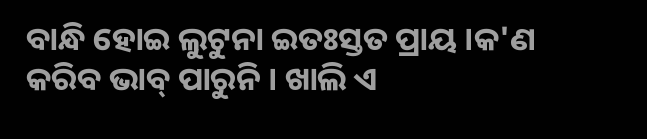ବାନ୍ଧି ହୋଇ ଲୁଟୁନା ଇତଃସ୍ତତ ପ୍ରାୟ ।କ'ଣ କରିବ ଭାବ୍ ପାରୁନି । ଖାଲି ଏ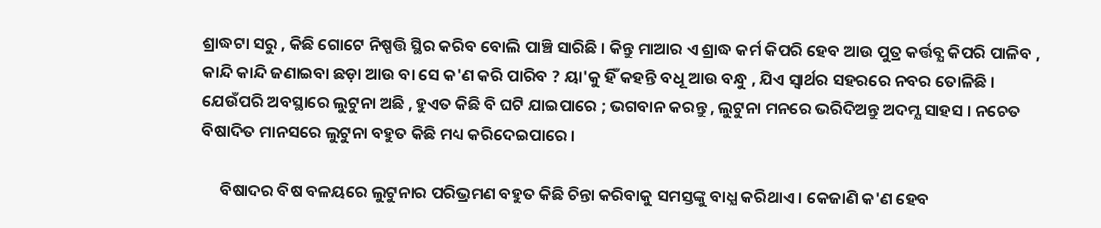ଶ୍ରାଦ୍ଧଟା ସରୁ , କିଛି ଗୋଟେ ନିଷ୍ପତ୍ତି ସ୍ଥିର କରିବ ବୋଲି ପାଞ୍ଚି ସାରିଛି । କିନ୍ତୁ ମାଆର ଏ ଶ୍ରାଦ୍ଧ କର୍ମ କିପରି ହେବ ଆଉ ପୁତ୍ର କର୍ତ୍ତବ୍ଯ କିପରି ପାଳିବ , କାନ୍ଦି କାନ୍ଦି ଜଣାଇବା ଛଡ଼ା ଆଉ ବା ସେ କ'ଣ କରି ପାରିବ ? ୟା'କୁ ହିଁ କହନ୍ତି ବଧୂ ଆଉ ବନ୍ଧୁ , ଯିଏ ସ୍ବାର୍ଥର ସହରରେ ନବର ତୋଳିଛି । ଯେଉଁପରି ଅବସ୍ଥାରେ ଲୁଟୁନା ଅଛି , ହୁଏତ କିଛି ବି ଘଟି ଯାଇପାରେ ; ଭଗବାନ କରନ୍ତୁ , ଲୁଟୁନା ମନରେ ଭରିଦିଅନ୍ତୁ ଅଦମ୍ଯ ସାହସ । ନଚେତ ବିଷାଦିତ ମାନସରେ ଲୁଟୁନା ବହୁତ କିଛି ମଧ୍ୟ କରିଦେଇପାରେ ।

     ବିଷାଦର ବିଷ ବଳୟରେ ଲୁଟୁନାର ପରିଭ୍ରମଣ ବହୁତ କିଛି ଚିନ୍ତା କରିବାକୁ ସମସ୍ତଙ୍କୁ ବାଧ୍ଯ କରିଥାଏ । କେଜାଣି କ'ଣ ହେବ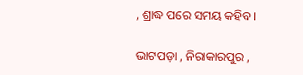, ଶ୍ରାଦ୍ଧ ପରେ ସମୟ କହିବ ।

ଭାଟପଡ଼ା , ନିରାକାରପୁର ,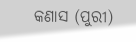କଣାସ (ପୁରୀ)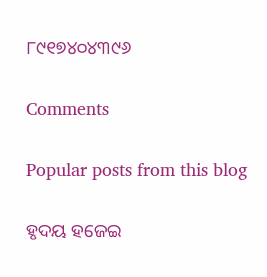୮୯୧୭୪୦୪୩୯୬

Comments

Popular posts from this blog

ହୃଦୟ ହଜେଇ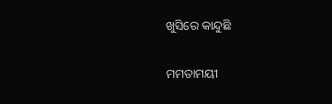ଖୁସିରେ କାନ୍ଦୁଛି

ମମତାମୟୀ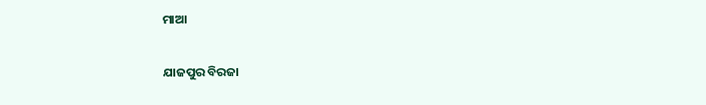ମାଆ

ଯାଜପୁର ବିରଜା